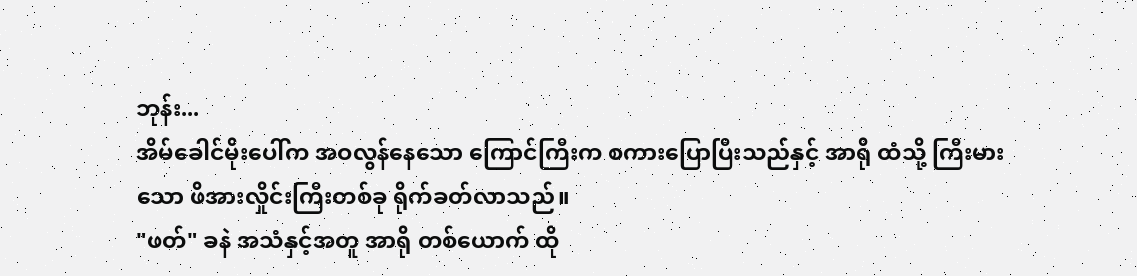ဘုန်း...
အိမ်ခေါင်မိုးပေါ်က အဝလွန်နေသော ကြောင်ကြီးက စကားပြောပြီးသည်နှင့် အာရို ထံသို့ ကြီးမားသော ဖိအားလှိုင်းကြီးတစ်ခု ရိုက်ခတ်လာသည်။
"ဖတ်" ခနဲ အသံနှင့်အတူ အာရို တစ်ယောက် ထို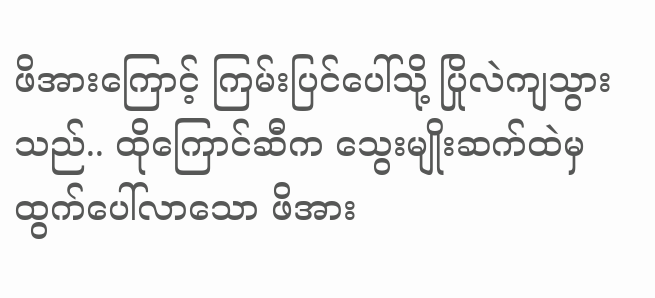ဖိအားကြောင့် ကြမ်းပြင်ပေါ်သို့ ပြိုလဲကျသွားသည်.. ထိုကြောင်ဆီက သွေးမျိုးဆက်ထဲမှ ထွက်ပေါ်လာသော ဖိအား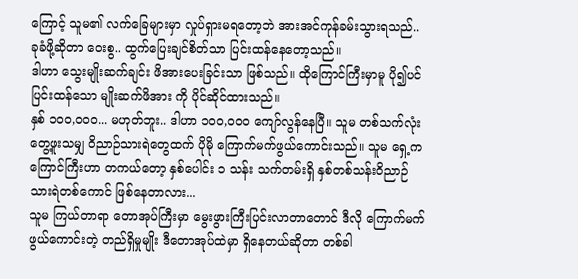ကြောင့် သူမ၏ လက်ခြေများမှာ လှုပ်ရှားမရတော့ဘဲ အားအင်ကုန်ခမ်းသွားရသည်.. ခုခံဖို့ဆိုတာ ဝေးစွ.. ထွက်ပြေးချင်စိတ်သာ ပြင်းထန်နေတော့သည်။
ဒါဟာ သွေးမျိုးဆက်ချင်း ဖိအားပေးခြင်းသာ ဖြစ်သည်။ ထိုကြောင်ကြီးမှာမူ ပို၍ပင် ပြင်းထန်သော မျိုးဆက်ဖိအား ကို ပိုင်ဆိုင်ထားသည်။
နှစ် ၁၀၀,၀၀၀... မဟုတ်ဘူး.. ဒါဟာ ၁၀၀,၀၀၀ ကျော်လွန်နေပြီ။ သူမ တစ်သက်လုံး တွေ့ဖူးသမျှ ဝိညာဉ်သားရဲတွေထက် ပိုမို ကြောက်မက်ဖွယ်ကောင်းသည်။ သူမ ရှေ့က ကြောင်ကြီးဟာ တကယ်တော့ နှစ်ပေါင်း ၁ သန်း သက်တမ်းရှိ နှစ်တစ်သန်းဝိညာဉ်သားရဲတစ်ကောင် ဖြစ်နေတာလား...
သူမ ကြယ်တာရာ တောအုပ်ကြီးမှာ မွေးဖွားကြီးပြင်းလာတာတောင် ဒီလို ကြောက်မက်ဖွယ်ကောင်းတဲ့ တည်ရှိမှုမျိုး ဒီတောအုပ်ထဲမှာ ရှိနေတယ်ဆိုတာ တစ်ခါ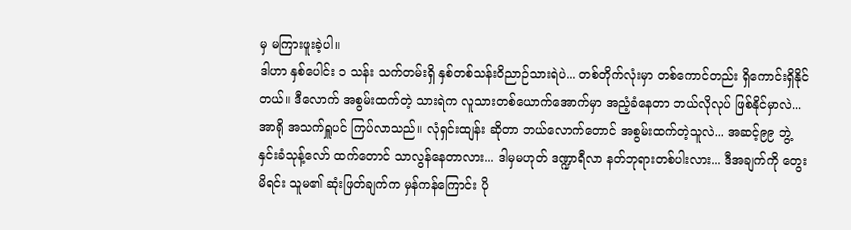မှ မကြားဖူးခဲ့ပါ။
ဒါဟာ နှစ်ပေါင်း ၁ သန်း သက်တမ်းရှိ နှစ်တစ်သန်းဝိညာဉ်သားရဲပဲ... တစ်တိုက်လုံးမှာ တစ်ကောင်တည်း ရှိကောင်းရှိနိုင်တယ်။ ဒီလောက် အစွမ်းထက်တဲ့ သားရဲက လူသားတစ်ယောက်အောက်မှာ အညံ့ခံနေတာ ဘယ်လိုလုပ် ဖြစ်နိုင်မှာလဲ...
အာရို အသက်ရှူပင် ကြပ်လာသည်။ လုံရှင်းထျန်း ဆိုတာ ဘယ်လောက်တောင် အစွမ်းထက်တဲ့သူလဲ... အဆင့်၉၉ ဘွဲ့နှင်းခံသုန့်လော် ထက်တောင် သာလွန်နေတာလား... ဒါမှမဟုတ် ဒဏ္ဍာရီလာ နတ်ဘုရားတစ်ပါးလား... ဒီအချက်ကို တွေးမိရင်း သူမ၏ ဆုံးဖြတ်ချက်က မှန်ကန်ကြောင်း ပို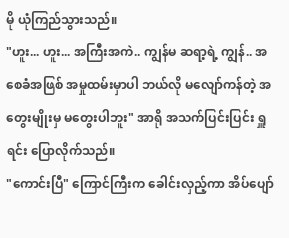မို ယုံကြည်သွားသည်။
"ဟူး... ဟူး... အကြီးအကဲ.. ကျွန်မ ဆရာ့ရဲ့ ကျွန်.. အစေခံအဖြစ် အမှုထမ်းမှာပါ ဘယ်လို မလျော်ကန်တဲ့ အတွေးမျိုးမှ မတွေးပါဘူး" အာရို အသက်ပြင်းပြင်း ရှူရင်း ပြောလိုက်သည်။
"ကောင်းပြီ" ကြောင်ကြီးက ခေါင်းလှည့်ကာ အိပ်ပျော်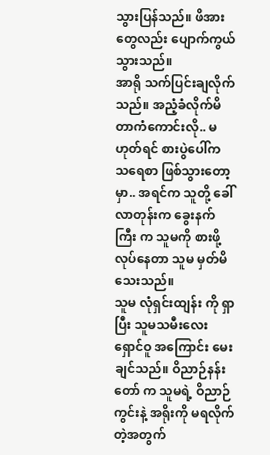သွားပြန်သည်။ ဖိအားတွေလည်း ပျောက်ကွယ်သွားသည်။
အာရို သက်ပြင်းချလိုက်သည်။ အညံ့ခံလိုက်မိ တာကံကောင်းလို.. မဟုတ်ရင် စားပွဲပေါ်က သရေစာ ဖြစ်သွားတော့မှာ.. အရင်က သူတို့ ခေါ်လာတုန်းက ခွေးနက်ကြီး က သူမကို စားဖို့ လုပ်နေတာ သူမ မှတ်မိသေးသည်။
သူမ လုံရှင်းထျန်း ကို ရှာပြီး သူမသမီးလေး ရှောင်ဝူ အကြောင်း မေးချင်သည်။ ဝိညာဉ်နန်းတော် က သူမရဲ့ ဝိညာဉ်ကွင်းနဲ့ အရိုးကို မရလိုက်တဲ့အတွက်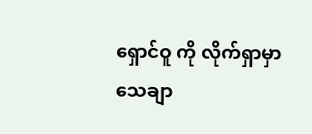ရှောင်ဝူ ကို လိုက်ရှာမှာ သေချာ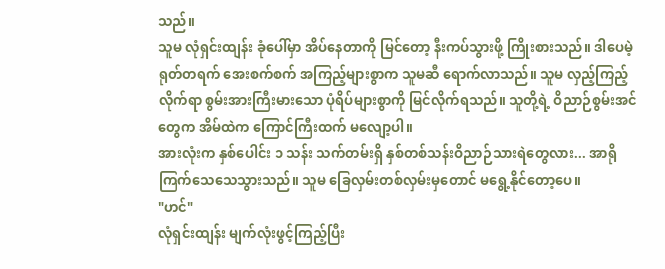သည်။
သူမ လုံရှင်းထျန်း ခုံပေါ်မှာ အိပ်နေတာကို မြင်တော့ နီးကပ်သွားဖို့ ကြိုးစားသည်။ ဒါပေမဲ့ ရုတ်တရက် အေးစက်စက် အကြည့်များစွာက သူမဆီ ရောက်လာသည်။ သူမ လှည့်ကြည့်လိုက်ရာ စွမ်းအားကြီးမားသော ပုံရိပ်များစွာကို မြင်လိုက်ရသည်။ သူတို့ရဲ့ ဝိညာဉ်စွမ်းအင် တွေက အိမ်ထဲက ကြောင်ကြီးထက် မလျော့ပါ။
အားလုံးက နှစ်ပေါင်း ၁ သန်း သက်တမ်းရှိ နှစ်တစ်သန်းဝိညာဉ်သားရဲတွေလား... အာရို ကြက်သေသေသွားသည်။ သူမ ခြေလှမ်းတစ်လှမ်းမှတောင် မရွေ့နိုင်တော့ပေ။
"ဟင်"
လုံရှင်းထျန်း မျက်လုံးဖွင့်ကြည့်ပြီး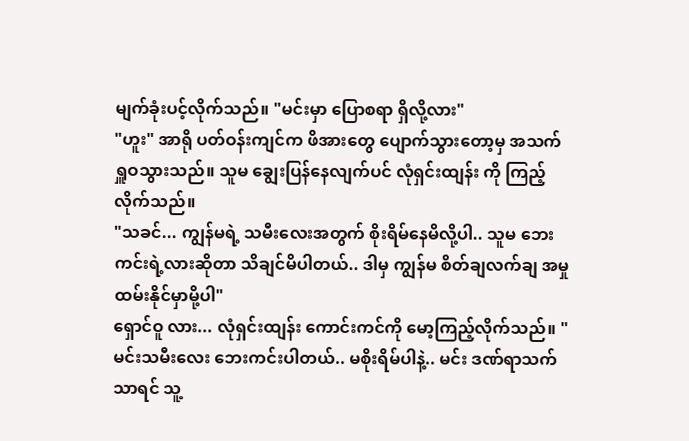မျက်ခုံးပင့်လိုက်သည်။ "မင်းမှာ ပြောစရာ ရှိလို့လား"
"ဟူး" အာရို ပတ်ဝန်းကျင်က ဖိအားတွေ ပျောက်သွားတော့မှ အသက်ရှူဝသွားသည်။ သူမ ချွေးပြန်နေလျက်ပင် လုံရှင်းထျန်း ကို ကြည့်လိုက်သည်။
"သခင်... ကျွန်မရဲ့ သမီးလေးအတွက် စိုးရိမ်နေမိလို့ပါ.. သူမ ဘေးကင်းရဲ့လားဆိုတာ သိချင်မိပါတယ်.. ဒါမှ ကျွန်မ စိတ်ချလက်ချ အမှုထမ်းနိုင်မှာမို့ပါ"
ရှောင်ဝူ လား... လုံရှင်းထျန်း ကောင်းကင်ကို မော့ကြည့်လိုက်သည်။ "မင်းသမီးလေး ဘေးကင်းပါတယ်.. မစိုးရိမ်ပါနဲ့.. မင်း ဒဏ်ရာသက်သာရင် သူ့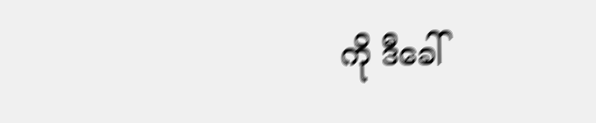ကို ဒီခေါ်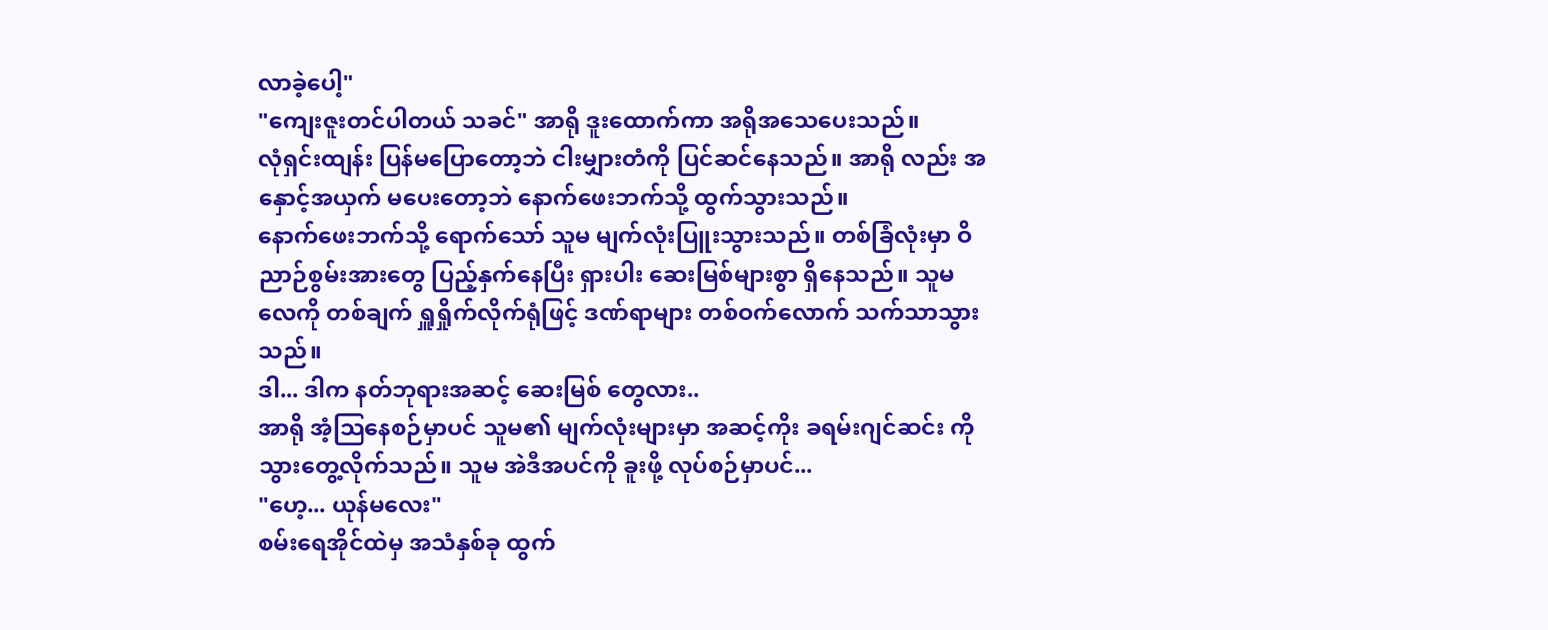လာခဲ့ပေါ့"
"ကျေးဇူးတင်ပါတယ် သခင်" အာရို ဒူးထောက်ကာ အရိုအသေပေးသည်။
လုံရှင်းထျန်း ပြန်မပြောတော့ဘဲ ငါးမျှားတံကို ပြင်ဆင်နေသည်။ အာရို လည်း အနှောင့်အယှက် မပေးတော့ဘဲ နောက်ဖေးဘက်သို့ ထွက်သွားသည်။
နောက်ဖေးဘက်သို့ ရောက်သော် သူမ မျက်လုံးပြူးသွားသည်။ တစ်ခြံလုံးမှာ ဝိညာဉ်စွမ်းအားတွေ ပြည့်နှက်နေပြီး ရှားပါး ဆေးမြစ်များစွာ ရှိနေသည်။ သူမ လေကို တစ်ချက် ရှူရှိုက်လိုက်ရုံဖြင့် ဒဏ်ရာများ တစ်ဝက်လောက် သက်သာသွားသည်။
ဒါ... ဒါက နတ်ဘုရားအဆင့် ဆေးမြစ် တွေလား..
အာရို အံ့သြနေစဉ်မှာပင် သူမ၏ မျက်လုံးများမှာ အဆင့်ကိုး ခရမ်းဂျင်ဆင်း ကို သွားတွေ့လိုက်သည်။ သူမ အဲဒီအပင်ကို ခူးဖို့ လုပ်စဉ်မှာပင်...
"ဟေ့... ယုန်မလေး"
စမ်းရေအိုင်ထဲမှ အသံနှစ်ခု ထွက်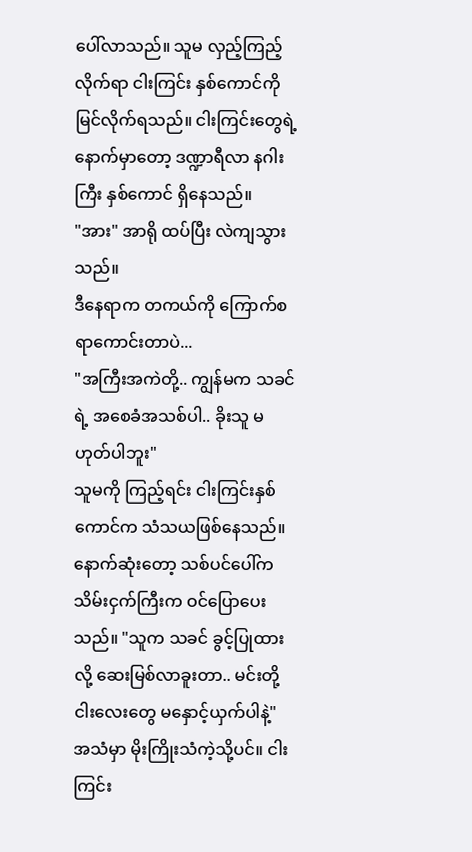ပေါ်လာသည်။ သူမ လှည့်ကြည့်လိုက်ရာ ငါးကြင်း နှစ်ကောင်ကို မြင်လိုက်ရသည်။ ငါးကြင်းတွေရဲ့ နောက်မှာတော့ ဒဏ္ဍာရီလာ နဂါးကြီး နှစ်ကောင် ရှိနေသည်။
"အား" အာရို ထပ်ပြီး လဲကျသွားသည်။
ဒီနေရာက တကယ်ကို ကြောက်စရာကောင်းတာပဲ...
"အကြီးအကဲတို့.. ကျွန်မက သခင်ရဲ့ အစေခံအသစ်ပါ.. ခိုးသူ မဟုတ်ပါဘူး"
သူမကို ကြည့်ရင်း ငါးကြင်းနှစ်ကောင်က သံသယဖြစ်နေသည်။ နောက်ဆုံးတော့ သစ်ပင်ပေါ်က သိမ်းငှက်ကြီးက ဝင်ပြောပေးသည်။ "သူက သခင် ခွင့်ပြုထားလို့ ဆေးမြစ်လာခူးတာ.. မင်းတို့ ငါးလေးတွေ မနှောင့်ယှက်ပါနဲ့"
အသံမှာ မိုးကြိုးသံကဲ့သို့ပင်။ ငါးကြင်း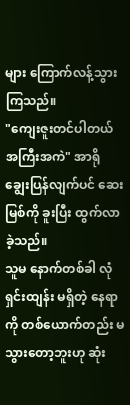များ ကြောက်လန့်သွားကြသည်။
"ကျေးဇူးတင်ပါတယ် အကြီးအကဲ" အာရို ချွေးပြန်လျက်ပင် ဆေးမြစ်ကို ခူးပြီး ထွက်လာခဲ့သည်။
သူမ နောက်တစ်ခါ လုံရှင်းထျန်း မရှိတဲ့ နေရာကို တစ်ယောက်တည်း မသွားတော့ဘူးဟု ဆုံး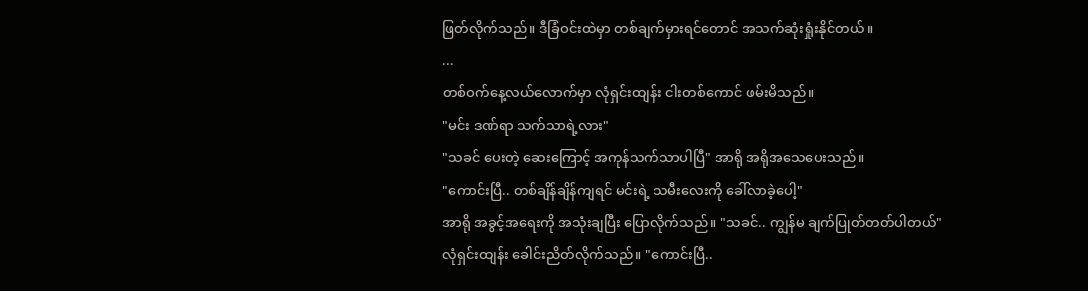ဖြတ်လိုက်သည်။ ဒီခြံဝင်းထဲမှာ တစ်ချက်မှားရင်တောင် အသက်ဆုံးရှုံးနိုင်တယ်။
...
တစ်ဝက်နေ့လယ်လောက်မှာ လုံရှင်းထျန်း ငါးတစ်ကောင် ဖမ်းမိသည်။
"မင်း ဒဏ်ရာ သက်သာရဲ့လား"
"သခင် ပေးတဲ့ ဆေးကြောင့် အကုန်သက်သာပါပြီ" အာရို အရိုအသေပေးသည်။
"ကောင်းပြီ.. တစ်ချိန်ချိန်ကျရင် မင်းရဲ့ သမီးလေးကို ခေါ်လာခဲ့ပေါ့"
အာရို အခွင့်အရေးကို အသုံးချပြီး ပြောလိုက်သည်။ "သခင်.. ကျွန်မ ချက်ပြုတ်တတ်ပါတယ်"
လုံရှင်းထျန်း ခေါင်းညိတ်လိုက်သည်။ "ကောင်းပြီ..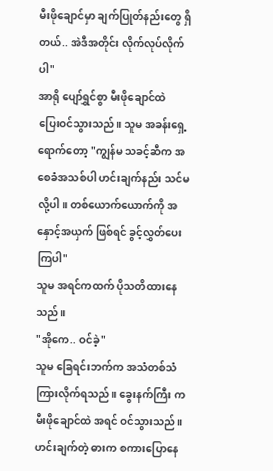မီးဖိုချောင်မှာ ချက်ပြုတ်နည်းတွေ ရှိတယ်.. အဲဒီအတိုင်း လိုက်လုပ်လိုက်ပါ"
အာရို ပျော်ရွှင်စွာ မီးဖိုချောင်ထဲ ပြေးဝင်သွားသည်။ သူမ အခန်းရှေ့ရောက်တော့ "ကျွန်မ သခင့်ဆီက အစေခံအသစ်ပါ ဟင်းချက်နည်း သင်မလို့ပါ။ တစ်ယောက်ယောက်ကို အနှောင့်အယှက် ဖြစ်ရင် ခွင့်လွှတ်ပေးကြပါ"
သူမ အရင်ကထက် ပိုသတိထားနေသည်။
"အိုကေ.. ဝင်ခဲ့"
သူမ ခြေရင်းဘက်က အသံတစ်သံ ကြားလိုက်ရသည်။ ခွေးနက်ကြီး က မီးဖိုချောင်ထဲ အရင် ဝင်သွားသည်။
ဟင်းချက်တဲ့ ဓားက စကားပြောနေ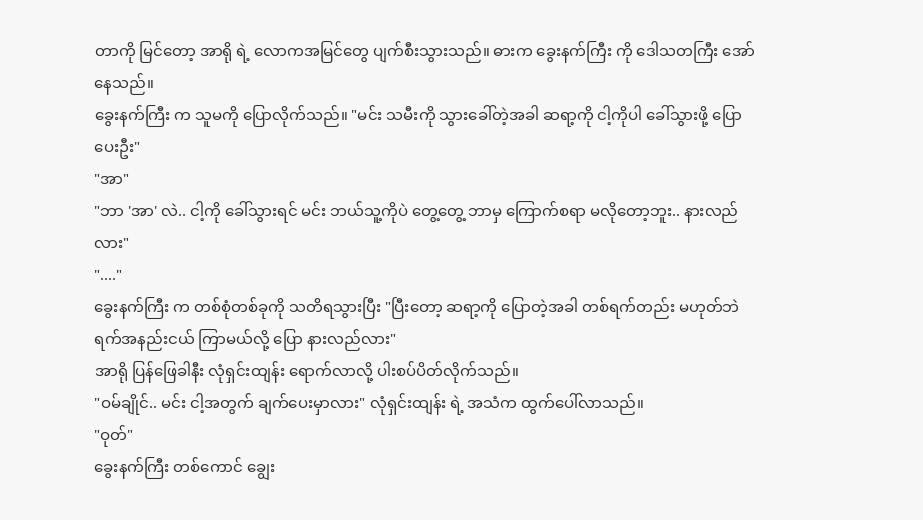တာကို မြင်တော့ အာရို ရဲ့ လောကအမြင်တွေ ပျက်စီးသွားသည်။ ဓားက ခွေးနက်ကြီး ကို ဒေါသတကြီး အော်နေသည်။
ခွေးနက်ကြီး က သူမကို ပြောလိုက်သည်။ "မင်း သမီးကို သွားခေါ်တဲ့အခါ ဆရာ့ကို ငါ့ကိုပါ ခေါ်သွားဖို့ ပြောပေးဦး"
"အာ"
"ဘာ 'အာ' လဲ.. ငါ့ကို ခေါ်သွားရင် မင်း ဘယ်သူ့ကိုပဲ တွေ့တွေ့ ဘာမှ ကြောက်စရာ မလိုတော့ဘူး.. နားလည်လား"
"...."
ခွေးနက်ကြီး က တစ်စုံတစ်ခုကို သတိရသွားပြီး "ပြီးတော့ ဆရာ့ကို ပြောတဲ့အခါ တစ်ရက်တည်း မဟုတ်ဘဲ ရက်အနည်းငယ် ကြာမယ်လို့ ပြော နားလည်လား"
အာရို ပြန်ဖြေခါနီး လုံရှင်းထျန်း ရောက်လာလို့ ပါးစပ်ပိတ်လိုက်သည်။
"ဝမ်ချိုင်.. မင်း ငါ့အတွက် ချက်ပေးမှာလား" လုံရှင်းထျန်း ရဲ့ အသံက ထွက်ပေါ်လာသည်။
"ဝုတ်"
ခွေးနက်ကြီး တစ်ကောင် ချွေး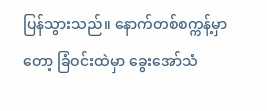ပြန်သွားသည်။ နောက်တစ်စက္ကန့်မှာတော့ ခြံဝင်းထဲမှာ ခွေးအော်သံ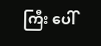ကြီး ပေါ်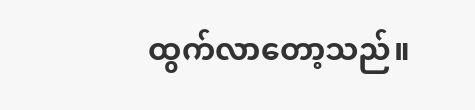ထွက်လာတော့သည်။